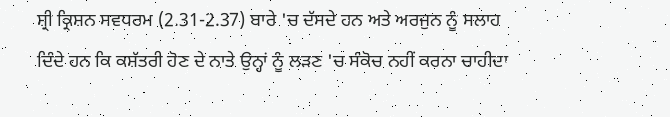ਸ਼੍ਰੀ ਕ੍ਰਿਸ਼ਨ ਸਵਧਰਮ (2.31-2.37) ਬਾਰੇ 'ਚ ਦੱਸਦੇ ਹਨ ਅਤੇ ਅਰਜੁਨ ਨੂੰ ਸਲਾਹ ਦਿੰਦੇ ਹਨ ਕਿ ਕਸ਼ੱਤਰੀ ਹੋਣ ਦੇ ਨਾਤੇ ਉਨ੍ਹਾਂ ਨੂੰ ਲੜਣ 'ਚ ਸੰਕੋਚ ਨਹੀਂ ਕਰਨਾ ਚਾਹੀਦਾ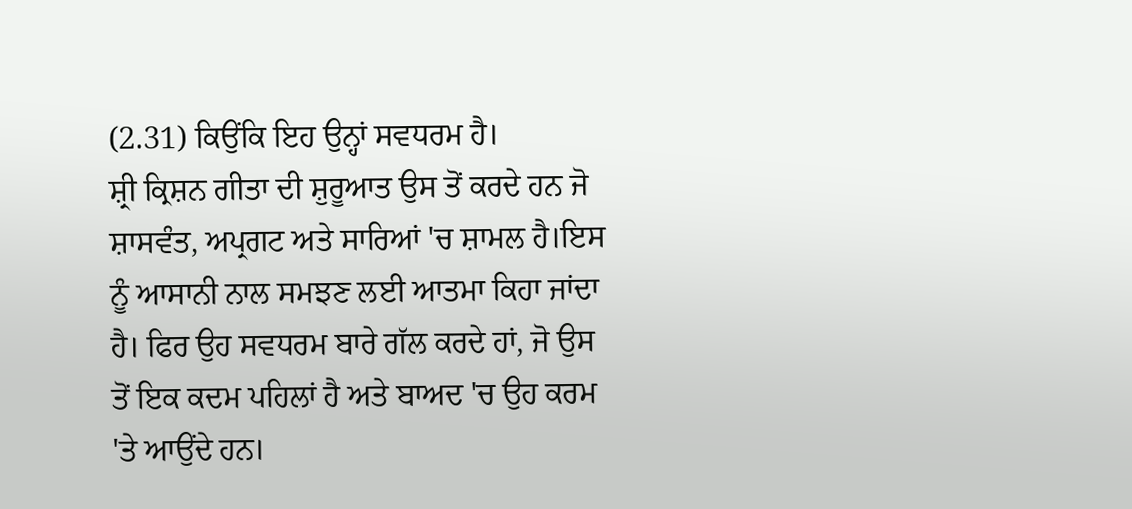(2.31) ਕਿਉਂਕਿ ਇਹ ਉਨ੍ਹਾਂ ਸਵਧਰਮ ਹੈ।
ਸ਼੍ਰੀ ਕ੍ਰਿਸ਼ਨ ਗੀਤਾ ਦੀ ਸ਼ੁਰੂਆਤ ਉਸ ਤੋਂ ਕਰਦੇ ਹਨ ਜੋ ਸ਼ਾਸਵੰਤ, ਅਪ੍ਰਗਟ ਅਤੇ ਸਾਰਿਆਂ 'ਚ ਸ਼ਾਮਲ ਹੈ।ਇਸ ਨੂੰ ਆਸਾਨੀ ਨਾਲ ਸਮਝਣ ਲਈ ਆਤਮਾ ਕਿਹਾ ਜਾਂਦਾ ਹੈ। ਫਿਰ ਉਹ ਸਵਧਰਮ ਬਾਰੇ ਗੱਲ ਕਰਦੇ ਹਾਂ, ਜੋ ਉਸ ਤੋਂ ਇਕ ਕਦਮ ਪਹਿਲਾਂ ਹੈ ਅਤੇ ਬਾਅਦ 'ਚ ਉਹ ਕਰਮ 'ਤੇ ਆਉਂਦੇ ਹਨ।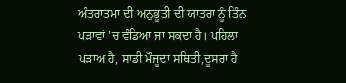ਅੰਤਰਾਤਮਾ ਦੀ ਅਨੁਭੂਤੀ ਦੀ ਯਾਤਰਾ ਨੂੰ ਤਿੰਨ ਪੜਾਵਾਂ 'ਚ ਵੰਡਿਆ ਜਾ ਸਕਦਾ ਹੈ। ਪਹਿਲਾ ਪੜਾਅ ਹੈ, ਸਾਡੀ ਮੌਜੂਦਾ ਸਥਿਤੀ,ਦੂਸਰਾ ਹੈ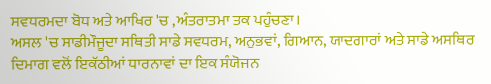ਸਵਧਰਮਦਾ ਬੋਧ ਅਤੇ ਆਖਿਰ 'ਚ ,ਅੰਤਰਾਤਮਾ ਤਕ ਪਹੁੰਚਣਾ।
ਅਸਲ 'ਚ ਸਾਡੀਮੌਜੂਦਾ ਸਥਿਤੀ ਸਾਡੇ ਸਵਧਰਮ, ਅਨੁਭਵਾਂ, ਗਿਆਨ, ਯਾਦਗਾਰਾਂ ਅਤੇ ਸਾਡੇ ਅਸਥਿਰ ਦਿਮਾਗ ਵਲੋਂ ਇਕੱਠੀਆਂ ਧਾਰਨਾਵਾਂ ਦਾ ਇਕ ਸੰਯੋਜਨ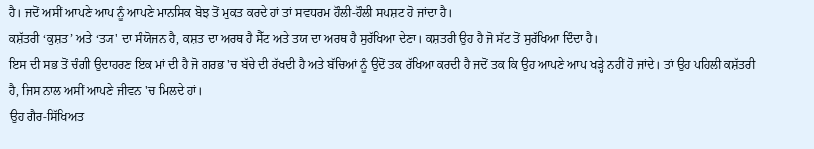ਹੈ। ਜਦੋਂ ਅਸੀਂ ਆਪਣੇ ਆਪ ਨੂੰ ਆਪਣੇ ਮਾਨਸਿਕ ਬੋਝ ਤੋਂ ਮੁਕਤ ਕਰਦੇ ਹਾਂ ਤਾਂ ਸਵਧਰਮ ਹੌਲੀ-ਹੌਲੀ ਸਪਸ਼ਟ ਹੋ ਜਾਂਦਾ ਹੈ।
ਕਸ਼ੱਤਰੀ ‘ਕੁਸ਼ਤ’ ਅਤੇ ‘ਤ੍ਯ' ਦਾ ਸੰਯੋਜਨ ਹੈ, ਕਸ਼ਤ ਦਾ ਅਰਥ ਹੈ ਸੈੱਟ ਅਤੇ ਤਯ ਦਾ ਅਰਥ ਹੈ ਸੁਰੱਖਿਆ ਦੇਣਾ। ਕਸ਼ਤਰੀ ਉਹ ਹੈ ਜੋ ਸੱਟ ਤੋਂ ਸੁਰੱਖਿਆ ਦਿੰਦਾ ਹੈ।
ਇਸ ਦੀ ਸਭ ਤੋਂ ਚੰਗੀ ਉਦਾਹਰਣ ਇਕ ਮਾਂ ਦੀ ਹੈ ਜੋ ਗਰਭ 'ਚ ਬੱਚੇ ਦੀ ਰੱਖਦੀ ਹੈ ਅਤੇ ਬੱਚਿਆਂ ਨੂੰ ਉਦੋਂ ਤਕ ਰੱਖਿਆ ਕਰਦੀ ਹੈ ਜਦੋਂ ਤਕ ਕਿ ਉਹ ਆਪਣੇ ਆਪ ਖੜ੍ਹੇ ਨਹੀਂ ਹੋ ਜਾਂਦੇ। ਤਾਂ ਉਹ ਪਹਿਲੀ ਕਸ਼ੱਤਰੀ ਹੈ, ਜਿਸ ਨਾਲ ਅਸੀਂ ਆਪਣੇ ਜੀਵਨ 'ਚ ਮਿਲਦੇ ਹਾਂ।
ਉਹ ਗੈਰ-ਸਿੱਖਿਅਤ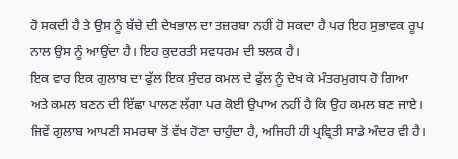ਹੋ ਸਕਦੀ ਹੈ ਤੇ ਉਸ ਨੂੰ ਬੱਚੇ ਦੀ ਦੇਖਭਾਲ ਦਾ ਤਜ਼ਰਬਾ ਨਹੀਂ ਹੋ ਸਕਦਾ ਹੈ ਪਰ ਇਹ ਸੁਭਾਵਕ ਰੂਪ ਨਾਲ ਉਸ ਨੂੰ ਆਉਂਦਾ ਹੈ। ਇਹ ਕੁਦਰਤੀ ਸਵਧਰਮ ਦੀ ਝਲਕ ਹੈ।
ਇਕ ਵਾਰ ਇਕ ਗੁਲਾਬ ਦਾ ਫੁੱਲ ਇਕ ਸੁੰਦਰ ਕਮਲ ਦੇ ਫੁੱਲ ਨੂੰ ਦੇਖ ਕੇ ਮੰਤਰਮੁਗਧ ਹੋ ਗਿਆ ਅਤੇ ਕਮਲ ਬਣਨ ਦੀ ਇੱਛਾ ਪਾਲਣ ਲੱਗਾ ਪਰ ਕੋਈ ਉਪਾਅ ਨਹੀਂ ਹੈ ਕਿ ਉਹ ਕਮਲ ਬਣ ਜਾਏ। ਜਿਵੇਂ ਗੁਲਾਬ ਆਪਣੀ ਸਮਰਥਾ ਤੋਂ ਵੱਖ ਹੋਣਾ ਚਾਹੁੰਦਾ ਹੈ, ਅਜਿਹੀ ਹੀ ਪ੍ਰਵ੍ਰਿਤੀ ਸਾਡੇ ਅੰਦਰ ਵੀ ਹੈ।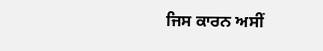ਜਿਸ ਕਾਰਨ ਅਸੀਂ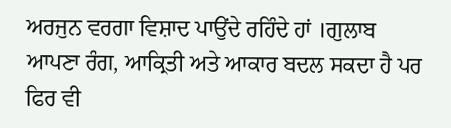ਅਰਜੁਨ ਵਰਗਾ ਵਿਸ਼ਾਦ ਪਾਉਂਦੇ ਰਹਿੰਦੇ ਹਾਂ ।ਗੁਲਾਬ ਆਪਣਾ ਰੰਗ, ਆਕ੍ਰਿਤੀ ਅਤੇ ਆਕਾਰ ਬਦਲ ਸਕਦਾ ਹੈ ਪਰ ਫਿਰ ਵੀ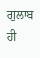ਗੁਲਾਬ ਹੀ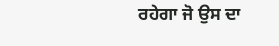ਰਹੇਗਾ ਜੋ ਉਸ ਦਾ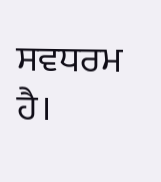ਸਵਧਰਮ ਹੈ।